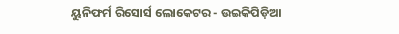ୟୁନିଫର୍ମ ରିସୋର୍ସ ଲୋକେଟର - ଉଇକିପିଡ଼ିଆ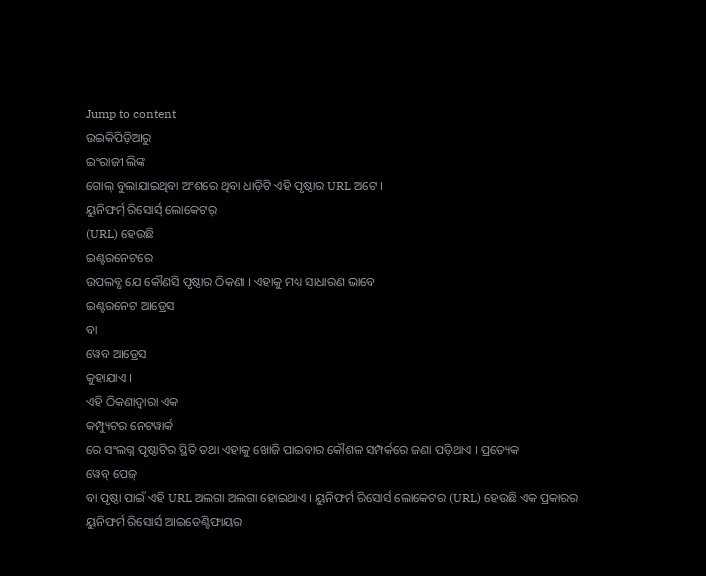Jump to content
ଉଇକିପିଡ଼ିଆରୁ
ଇଂରାଜୀ ଲିଙ୍କ
ଗୋଲ୍ ବୁଲାଯାଇଥିବା ଅଂଶରେ ଥିବା ଧାଡ଼ିଟି ଏହି ପୃଷ୍ଠାର URL ଅଟେ ।
ୟୁନିଫର୍ମ୍ ରିସୋର୍ସ୍ ଲୋକେଟର୍
(URL) ହେଉଛି
ଇଣ୍ଟରନେଟରେ
ଉପଲବ୍ଧ ଯେ କୌଣସି ପୃଷ୍ଠାର ଠିକଣା । ଏହାକୁ ମଧ୍ୟ ସାଧାରଣ ଭାବେ
ଇଣ୍ଟରନେଟ ଆଡ୍ରେସ
ବା
ୱେବ ଆଡ୍ରେସ
କୁହାଯାଏ ।
ଏହି ଠିକଣାଦ୍ୱାରା ଏକ
କମ୍ପ୍ୟୁଟର ନେଟୱାର୍କ
ରେ ସଂଲଗ୍ନ ପୃଷ୍ଠାଟିର ସ୍ଥିତି ତଥା ଏହାକୁ ଖୋଜି ପାଇବାର କୌଶଳ ସମ୍ପର୍କରେ ଜଣା ପଡ଼ିଥାଏ । ପ୍ରତ୍ୟେକ
ୱେବ୍ ପେଜ୍
ବା ପୃଷ୍ଠା ପାଇଁ ଏହି URL ଅଲଗା ଅଲଗା ହୋଇଥାଏ । ୟୁନିଫର୍ମ ରିସୋର୍ସ ଲୋକେଟର (URL) ହେଉଛି ଏକ ପ୍ରକାରର
ୟୁନିଫର୍ମ ରିସୋର୍ସ ଆଇଡେଣ୍ଟିଫାୟର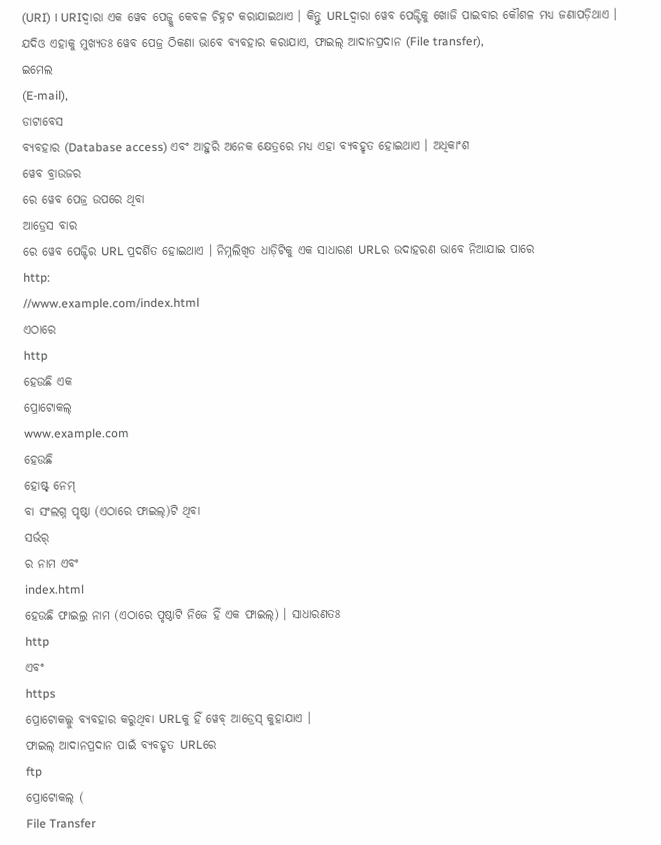(URI) । URIଦ୍ୱାରା ଏକ ୱେବ ପେଜ୍କୁ କେବଳ ଚିହ୍ନଟ କରାଯାଇଥାଏ । କିନ୍ତୁ URLଦ୍ୱାରା ୱେବ ପେଜ୍ଟିକୁ ଖୋଜି ପାଇବାର କୌଶଳ ମଧ୍ୟ ଜଣାପଡ଼ିଥାଏ । ଯଦିଓ ଏହାକୁ ମୁଖ୍ୟତଃ ୱେବ ପେଜ୍ର ଠିକଣା ଭାବେ ବ୍ୟବହାର କରାଯାଏ, ଫାଇଲ୍ ଆଦାନପ୍ରଦାନ (File transfer),
ଇମେଲ
(E-mail),
ଡାଟାବେସ
ବ୍ୟବହାର (Database access) ଏବଂ ଆହୁରି ଅନେକ କ୍ଷେତ୍ରରେ ମଧ୍ୟ ଏହା ବ୍ୟବହୃତ ହୋଇଥାଏ । ଅଧିକାଂଶ
ୱେବ ବ୍ରାଉଜର
ରେ ୱେବ ପେଜ୍ର ଉପରେ ଥିବା
ଆଡ୍ରେସ ବାର
ରେ ୱେବ ପେଜ୍ଟିର URL ପ୍ରଦର୍ଶିତ ହୋଇଥାଏ । ନିମ୍ନଲିଖିତ ଧାଡ଼ିଟିକୁ ଏକ ସାଧାରଣ URLର ଉଦାହରଣ ଭାବେ ନିଆଯାଇ ପାରେ
http:
//www.example.com/index.html
ଏଠାରେ
http
ହେଉଛି ଏକ
ପ୍ରୋଟୋକଲ୍
www.example.com
ହେଉଛି
ହୋଷ୍ଟ୍ ନେମ୍
ବା ସଂଲଗ୍ନ ପୃଷ୍ଠା (ଏଠାରେ ଫାଇଲ୍)ଟି ଥିବା
ସର୍ଭର୍
ର ନାମ ଏବଂ
index.html
ହେଉଛି ଫାଇଲ୍ର ନାମ (ଏଠାରେ ପୃଷ୍ଠାଟି ନିଜେ ହିଁ ଏକ ଫାଇଲ୍) । ସାଧାରଣତଃ
http
ଏବଂ
https
ପ୍ରୋଟୋକଲ୍କୁ ବ୍ୟବହାର କରୁଥିବା URLକୁ ହିଁ ୱେବ୍ ଆଡ୍ରେସ୍ କୁହାଯାଏ ।
ଫାଇଲ୍ ଆଦାନପ୍ରଦାନ ପାଇଁ ବ୍ୟବହୃତ URLରେ
ftp
ପ୍ରୋଟୋକଲ୍ (
File Transfer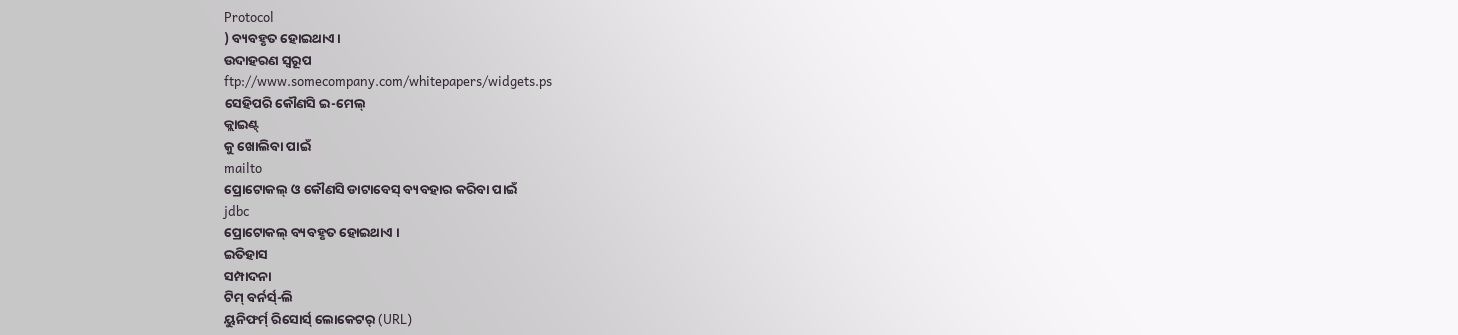Protocol
) ବ୍ୟବହୃତ ହୋଇଥାଏ ।
ଉଦାହରଣ ସ୍ୱରୂପ
ftp://www.somecompany.com/whitepapers/widgets.ps
ସେହିପରି କୌଣସି ଇ-ମେଲ୍
କ୍ଲାଇଣ୍ଟ୍
କୁ ଖୋଲିବା ପାଇଁ
mailto
ପ୍ରୋଟୋକଲ୍ ଓ କୌଣସି ଡାଟାବେସ୍ ବ୍ୟବହାର କରିବା ପାଇଁ
jdbc
ପ୍ରୋଟୋକଲ୍ ବ୍ୟବହୃତ ହୋଇଥାଏ ।
ଇତିହାସ
ସମ୍ପାଦନା
ଟିମ୍ ବର୍ନର୍ସ୍-ଲି
ୟୁନିଫର୍ମ୍ ରିସୋର୍ସ୍ ଲୋକେଟର୍ (URL)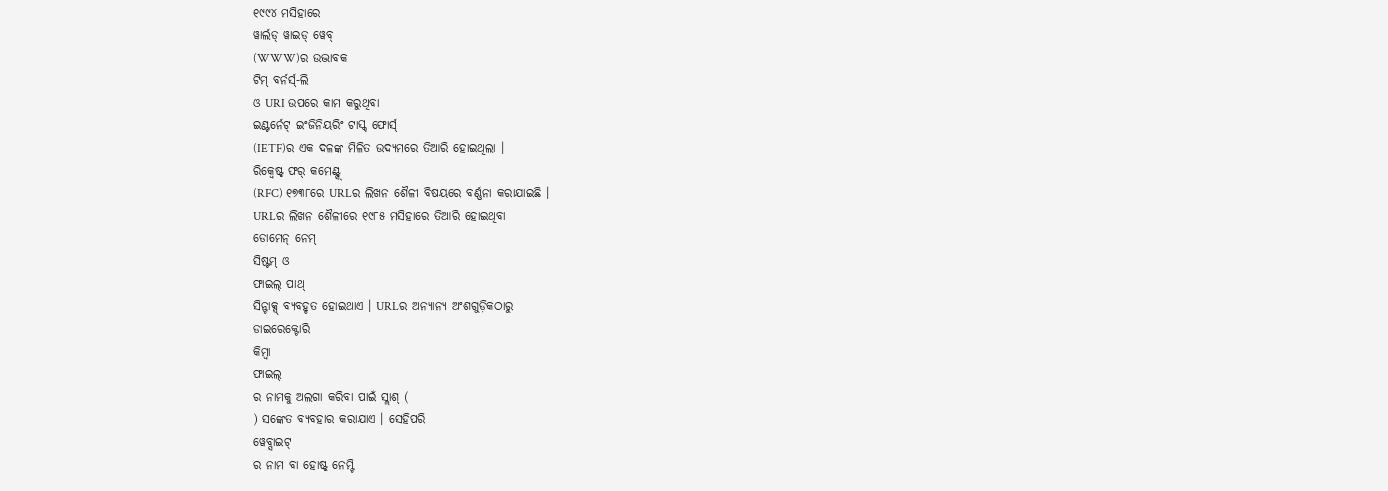୧୯୯୪ ମସିହାରେ
ୱାର୍ଲଡ୍ ୱାଇଡ୍ ୱେବ୍
(WWW)ର ଉଦ୍ଭାବକ
ଟିମ୍ ବର୍ନର୍ସ୍-ଲି
ଓ URI ଉପରେ କାମ କରୁଥିବା
ଇଣ୍ଟର୍ନେଟ୍ ଇଂଜିନିୟରିଂ ଟାସ୍କ୍ ଫୋର୍ସ୍
(IETF)ର ଏକ ଦଳଙ୍କ ମିଳିତ ଉଦ୍ୟମରେ ତିଆରି ହୋଇଥିଲା ।
ରିକ୍ୱେଷ୍ଟ୍ ଫର୍ କମେଣ୍ଟ୍ସ୍
(RFC) ୧୭୩୮ରେ URLର ଲିଖନ ଶୈଳୀ ବିଷୟରେ ବର୍ଣ୍ଣନା କରାଯାଇଛି ।
URLର ଲିଖନ ଶୈଳୀରେ ୧୯୮୫ ମସିହାରେ ତିଆରି ହୋଇଥିବା
ଡୋମେନ୍ ନେମ୍
ସିଷ୍ଟମ୍ ଓ
ଫାଇଲ୍ ପାଥ୍
ସିନ୍ଟାକ୍ସ୍ ବ୍ୟବହୃତ ହୋଇଥାଏ । URLର ଅନ୍ୟାନ୍ୟ ଅଂଶଗୁଡ଼ିକଠାରୁ
ଡାଇରେକ୍ଟୋରି
କିମ୍ବା
ଫାଇଲ୍
ର ନାମକୁ ଅଲଗା କରିବା ପାଇଁ ସ୍ଲାଶ୍ (
) ସଙ୍କେତ ବ୍ୟବହାର କରାଯାଏ । ସେହିପରି
ୱେବ୍ସାଇଟ୍
ର ନାମ ବା ହୋଷ୍ଟ୍ ନେମ୍ଟି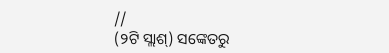//
(୨ଟି ସ୍ଲାଶ୍) ସଙ୍କେତରୁ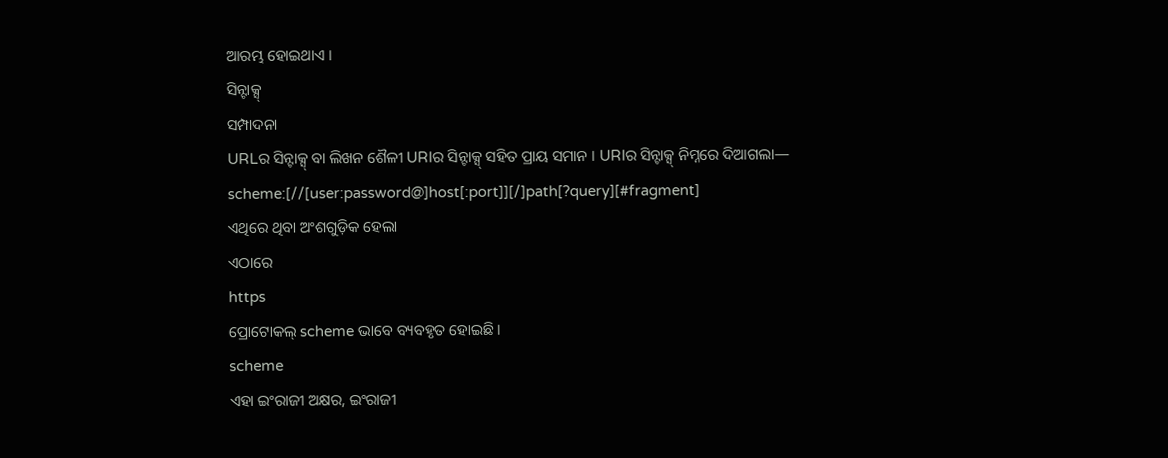ଆରମ୍ଭ ହୋଇଥାଏ ।
ସିନ୍ଟାକ୍ସ୍
ସମ୍ପାଦନା
URLର ସିନ୍ଟାକ୍ସ୍ ବା ଲିଖନ ଶୈଳୀ URIର ସିନ୍ଟାକ୍ସ୍ ସହିତ ପ୍ରାୟ ସମାନ । URIର ସିନ୍ଟାକ୍ସ୍ ନିମ୍ନରେ ଦିଆଗଲା—
scheme:[//[user:password@]host[:port]][/]path[?query][#fragment]
ଏଥିରେ ଥିବା ଅଂଶଗୁଡ଼ିକ ହେଲା
ଏଠାରେ
https
ପ୍ରୋଟୋକଲ୍ scheme ଭାବେ ବ୍ୟବହୃତ ହୋଇଛି ।
scheme
ଏହା ଇଂରାଜୀ ଅକ୍ଷର, ଇଂରାଜୀ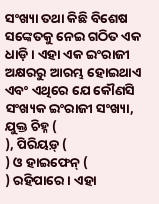ସଂଖ୍ୟା ତଥା କିଛି ବିଶେଷ ସଙ୍କେତକୁ ନେଇ ଗଠିତ ଏକ ଧାଡ଼ି । ଏହା ଏକ ଇଂରାଜୀ ଅକ୍ଷରରୁ ଆରମ୍ଭ ହୋଇଥାଏ ଏବଂ ଏଥିରେ ଯେ କୌଣସି ସଂଖ୍ୟକ ଇଂରାଜୀ ସଂଖ୍ୟା, ଯୁକ୍ତ ଚିହ୍ନ (
), ପିରିୟଡ଼୍ (
) ଓ ହାଇଫେନ୍ (
) ରହିପାରେ । ଏହା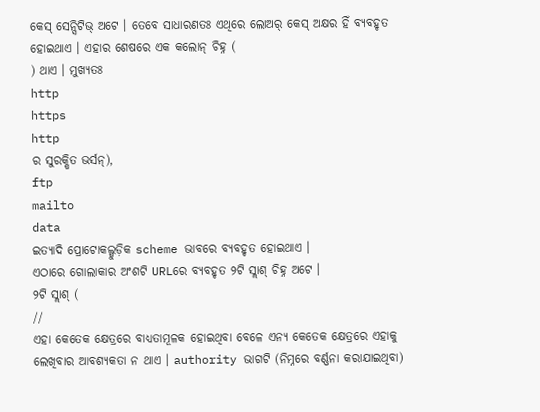କେସ୍ ସେନ୍ସିଟିଭ୍ ଅଟେ । ତେବେ ସାଧାରଣତଃ ଏଥିରେ ଲୋଅର୍ କେସ୍ ଅକ୍ଷର ହିଁ ବ୍ୟବହୃତ ହୋଇଥାଏ । ଏହାର ଶେଷରେ ଏକ କଲୋନ୍ ଚିହ୍ନ (
) ଥାଏ । ମୁଖ୍ୟତଃ
http
https
http
ର ସୁରକ୍ଷିତ ଭର୍ସନ୍),
ftp
mailto
data
ଇତ୍ୟାଦି ପ୍ରୋଟୋକଲ୍ଗୁଡ଼ିକ scheme ଭାବରେ ବ୍ୟବହୃତ ହୋଇଥାଏ ।
ଏଠାରେ ଗୋଲାକାର ଅଂଶଟି URLରେ ବ୍ୟବହୃତ ୨ଟି ସ୍ଲାଶ୍ ଚିହ୍ନ ଅଟେ ।
୨ଟି ସ୍ଲାଶ୍ (
//
ଏହା କେତେକ କ୍ଷେତ୍ରରେ ବାଧ୍ୟତାମୂଳକ ହୋଇଥିବା ବେଳେ ଏନ୍ୟ କେତେକ କ୍ଷେତ୍ରରେ ଏହାକୁ ଲେଖିବାର ଆବଶ୍ୟକତା ନ ଥାଏ । authority ଭାଗଟି (ନିମ୍ନରେ ବର୍ଣ୍ଣନା କରାଯାଇଥିବା)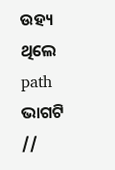ଉହ୍ୟ ଥିଲେ path ଭାଗଟି
//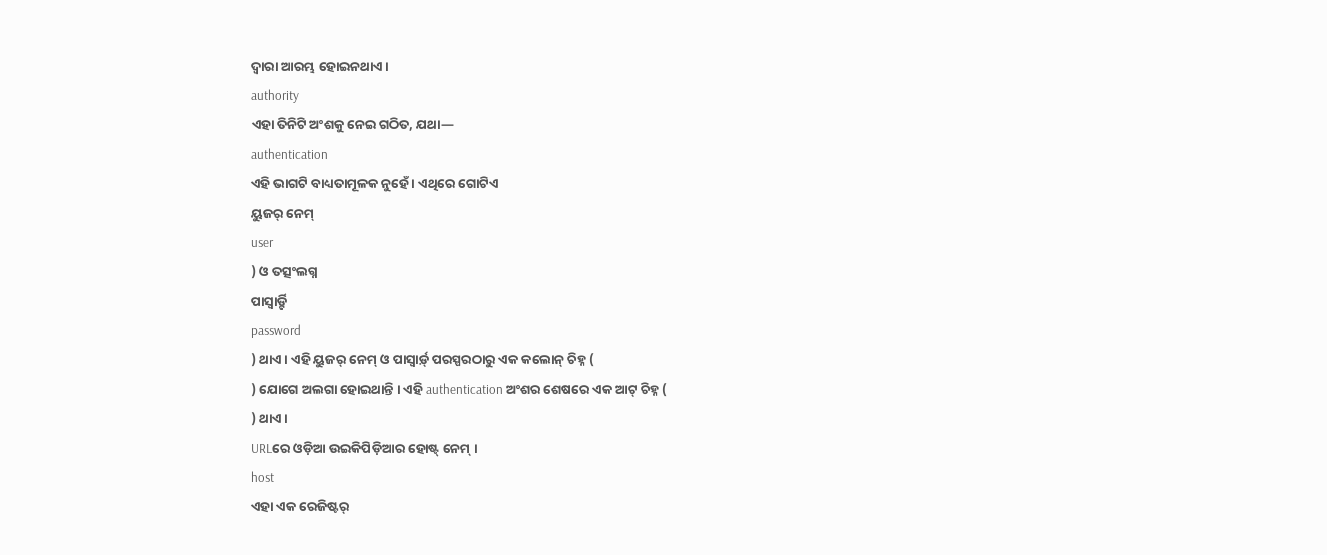ଦ୍ୱାରା ଆରମ୍ଭ ହୋଇନଥାଏ ।
authority
ଏହା ତିନିଟି ଅଂଶକୁ ନେଇ ଗଠିତ, ଯଥା—
authentication
ଏହି ଭାଗଟି ବାଧ୍ୟତାମୂଳକ ନୁହେଁ । ଏଥିରେ ଗୋଟିଏ
ୟୁଜର୍ ନେମ୍
user
) ଓ ତତ୍ସଂଲଗ୍ନ
ପାସ୍ୱାର୍ଡ଼୍ଟି
password
) ଥାଏ । ଏହି ୟୁଜର୍ ନେମ୍ ଓ ପାସ୍ୱାର୍ଡ଼୍ ପରସ୍ପରଠାରୁ ଏକ କଲୋନ୍ ଚିହ୍ନ (
) ଯୋଗେ ଅଲଗା ହୋଇଥାନ୍ତି । ଏହି authentication ଅଂଶର ଶେଷରେ ଏକ ଆଟ୍ ଚିହ୍ନ (
) ଥାଏ ।
URLରେ ଓଡ଼ିଆ ଉଇକିପିଡ଼ିଆର ହୋଷ୍ଟ୍ ନେମ୍ ।
host
ଏହା ଏକ ରେଜିଷ୍ଟର୍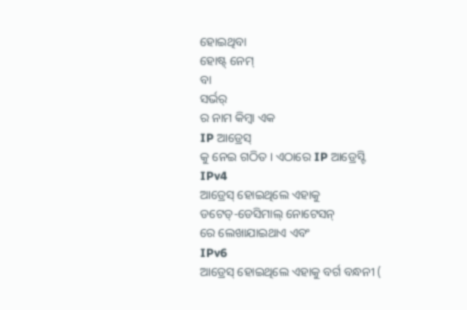ହୋଇଥିବା
ହୋଷ୍ଟ୍ ନେମ୍
ବା
ସର୍ଭର୍
ର ନାମ କିମ୍ବା ଏକ
IP ଆଡ୍ରେସ୍
କୁ ନେଇ ଗଠିତ । ଏଠାରେ IP ଆଡ୍ରେସ୍ଟି
IPv4
ଆଡ୍ରେସ୍ ହୋଇଥିଲେ ଏହାକୁ
ଡଟେଡ୍-ଡେସିମାଲ୍ ନୋଟେସନ୍
ରେ ଲେଖାଯାଇଥାଏ ଏବଂ
IPv6
ଆଡ୍ରେସ୍ ହୋଇଥିଲେ ଏହାକୁ ବର୍ଗ ବନ୍ଧନୀ (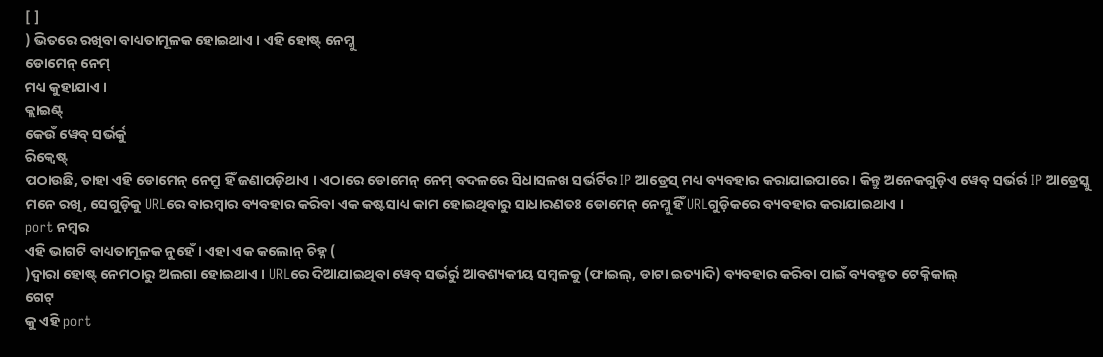[ ]
) ଭିତରେ ରଖିବା ବାଧ୍ୟତାମୂଳକ ହୋଇଥାଏ । ଏହି ହୋଷ୍ଟ୍ ନେମ୍କୁ
ଡୋମେନ୍ ନେମ୍
ମଧ୍ୟ କୁହାଯାଏ ।
କ୍ଲାଇଣ୍ଟ୍
କେଉଁ ୱେବ୍ ସର୍ଭର୍କୁ
ରିକ୍ୱେଷ୍ଟ୍
ପଠାଉଛି, ତାହା ଏହି ଡୋମେନ୍ ନେମ୍ରୁ ହିଁ ଜଣାପଡ଼ିଥାଏ । ଏଠାରେ ଡୋମେନ୍ ନେମ୍ ବଦଳରେ ସିଧାସଳଖ ସର୍ଭର୍ଟିର IP ଆଡ୍ରେସ୍ ମଧ୍ୟ ବ୍ୟବହାର କରାଯାଇପାରେ । କିନ୍ତୁ ଅନେକଗୁଡ଼ିଏ ୱେବ୍ ସର୍ଭର୍ର IP ଆଡ୍ରେସ୍କୁ ମନେ ରଖି, ସେଗୁଡ଼ିକୁ URLରେ ବାରମ୍ବାର ବ୍ୟବହାର କରିବା ଏକ କଷ୍ଟସାଧ୍ୟ କାମ ହୋଇଥିବାରୁ ସାଧାରଣତଃ ଡୋମେନ୍ ନେମ୍କୁ ହିଁ URLଗୁଡ଼ିକରେ ବ୍ୟବହାର କରାଯାଇଥାଏ ।
port ନମ୍ବର
ଏହି ଭାଗଟି ବାଧ୍ୟତାମୂଳକ ନୁହେଁ । ଏହା ଏକ କଲୋନ୍ ଚିହ୍ନ (
)ଦ୍ୱାରା ହୋଷ୍ଟ୍ ନେମଠାରୁ ଅଲଗା ହୋଇଥାଏ । URLରେ ଦିଆଯାଇଥିବା ୱେବ୍ ସର୍ଭର୍ରୁ ଆବଶ୍ୟକୀୟ ସମ୍ବଳକୁ (ଫାଇଲ୍, ଡାଟା ଇତ୍ୟାଦି) ବ୍ୟବହାର କରିବା ପାଇଁ ବ୍ୟବହୃତ ଟେକ୍ନିକାଲ୍
ଗେଟ୍
କୁ ଏହି port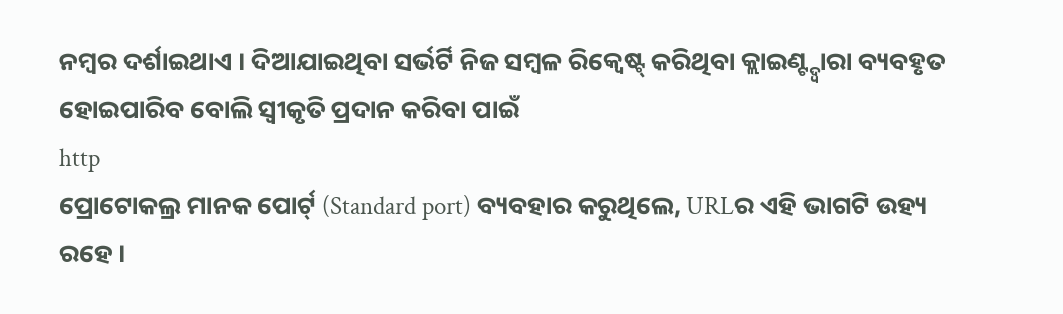ନମ୍ବର ଦର୍ଶାଇଥାଏ । ଦିଆଯାଇଥିବା ସର୍ଭର୍ଟି ନିଜ ସମ୍ବଳ ରିକ୍ୱେଷ୍ଟ୍ କରିଥିବା କ୍ଲାଇଣ୍ଟ୍ଦ୍ୱାରା ବ୍ୟବହୃତ ହୋଇପାରିବ ବୋଲି ସ୍ୱୀକୃତି ପ୍ରଦାନ କରିବା ପାଇଁ
http
ପ୍ରୋଟୋକଲ୍ର ମାନକ ପୋର୍ଟ୍ (Standard port) ବ୍ୟବହାର କରୁଥିଲେ, URLର ଏହି ଭାଗଟି ଉହ୍ୟ ରହେ ।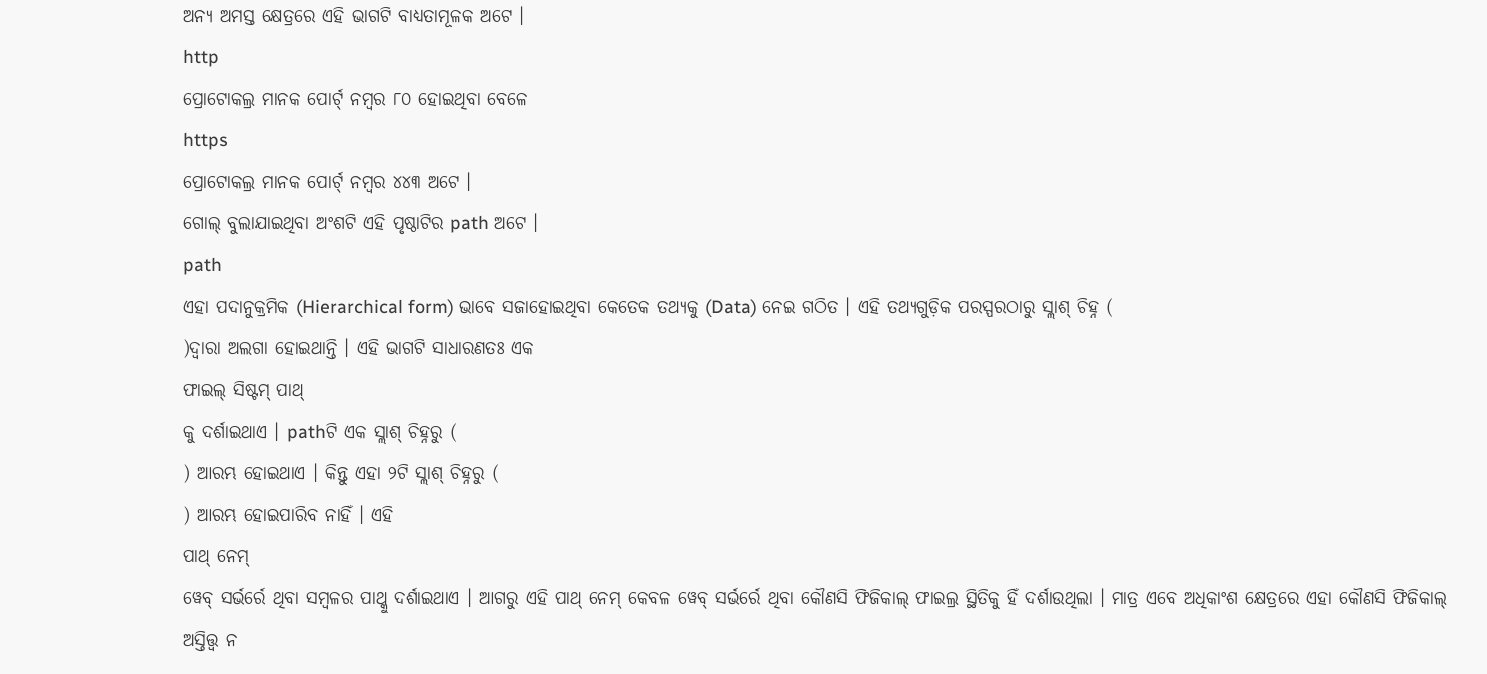ଅନ୍ୟ ଅମସ୍ତ କ୍ଷେତ୍ରରେ ଏହି ଭାଗଟି ବାଧ୍ୟତାମୂଳକ ଅଟେ ।
http
ପ୍ରୋଟୋକଲ୍ର ମାନକ ପୋର୍ଟ୍ ନମ୍ବର ୮୦ ହୋଇଥିବା ବେଳେ
https
ପ୍ରୋଟୋକଲ୍ର ମାନକ ପୋର୍ଟ୍ ନମ୍ବର ୪୪୩ ଅଟେ ।
ଗୋଲ୍ ବୁଲାଯାଇଥିବା ଅଂଶଟି ଏହି ପୃଷ୍ଠାଟିର path ଅଟେ ।
path
ଏହା ପଦାନୁକ୍ରମିକ (Hierarchical form) ଭାବେ ସଜାହୋଇଥିବା କେତେକ ତଥ୍ୟକୁ (Data) ନେଇ ଗଠିତ । ଏହି ତଥ୍ୟଗୁଡ଼ିକ ପରସ୍ପରଠାରୁ ସ୍ଲାଶ୍ ଚିହ୍ନ (
)ଦ୍ୱାରା ଅଲଗା ହୋଇଥାନ୍ତି । ଏହି ଭାଗଟି ସାଧାରଣତଃ ଏକ
ଫାଇଲ୍ ସିଷ୍ଟମ୍ ପାଥ୍
କୁ ଦର୍ଶାଇଥାଏ । pathଟି ଏକ ସ୍ଲାଶ୍ ଚିହ୍ନରୁ (
) ଆରମ୍ଭ ହୋଇଥାଏ । କିନ୍ତୁ ଏହା ୨ଟି ସ୍ଲାଶ୍ ଚିହ୍ନରୁ (
) ଆରମ୍ଭ ହୋଇପାରିବ ନାହିଁ । ଏହି
ପାଥ୍ ନେମ୍
ୱେବ୍ ସର୍ଭର୍ରେ ଥିବା ସମ୍ବଳର ପାଥ୍କୁ ଦର୍ଶାଇଥାଏ । ଆଗରୁ ଏହି ପାଥ୍ ନେମ୍ କେବଳ ୱେବ୍ ସର୍ଭର୍ରେ ଥିବା କୌଣସି ଫିଜିକାଲ୍ ଫାଇଲ୍ର ସ୍ଥିତିକୁ ହିଁ ଦର୍ଶାଉଥିଲା । ମାତ୍ର ଏବେ ଅଧିକାଂଶ କ୍ଷେତ୍ରରେ ଏହା କୌଣସି ଫିଜିକାଲ୍ ଅସ୍ତିତ୍ତ୍ୱ ନ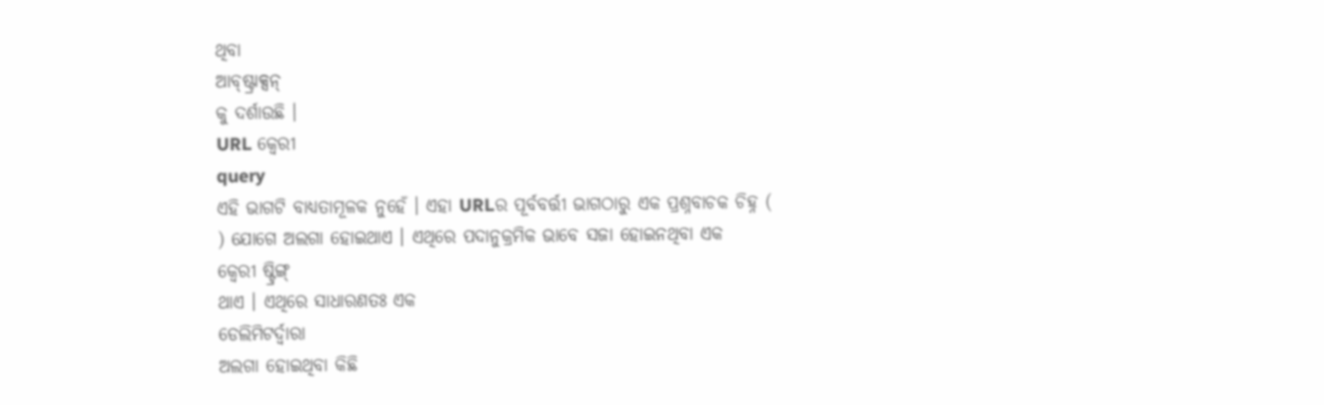ଥିବା
ଆବ୍ଷ୍ଟ୍ରାକ୍ସନ୍
କୁ ଦର୍ଶାଉଛି ।
URL କ୍ୱେରୀ
query
ଏହି ଭାଗଟି ବାଧ୍ୟତାମୂଳକ ନୁହେଁ । ଏହା URLର ପୂର୍ବବର୍ତ୍ତୀ ଭାଗଠାରୁ ଏକ ପ୍ରଶ୍ନବାଚକ ଚିହ୍ନ (
) ଯୋଗେ ଅଲଗା ହୋଇଥାଏ । ଏଥିରେ ପଦାନୁକ୍ରମିକ ଭାବେ ସଜା ହୋଇନଥିବା ଏକ
କ୍ୱେରୀ ଷ୍ଟ୍ରିଙ୍ଗ୍
ଥାଏ । ଏଥିରେ ସାଧାରଣତଃ ଏକ
ଡେଲିମିଟର୍ଦ୍ୱାରା
ଅଲଗା ହୋଇଥିବା କିଛି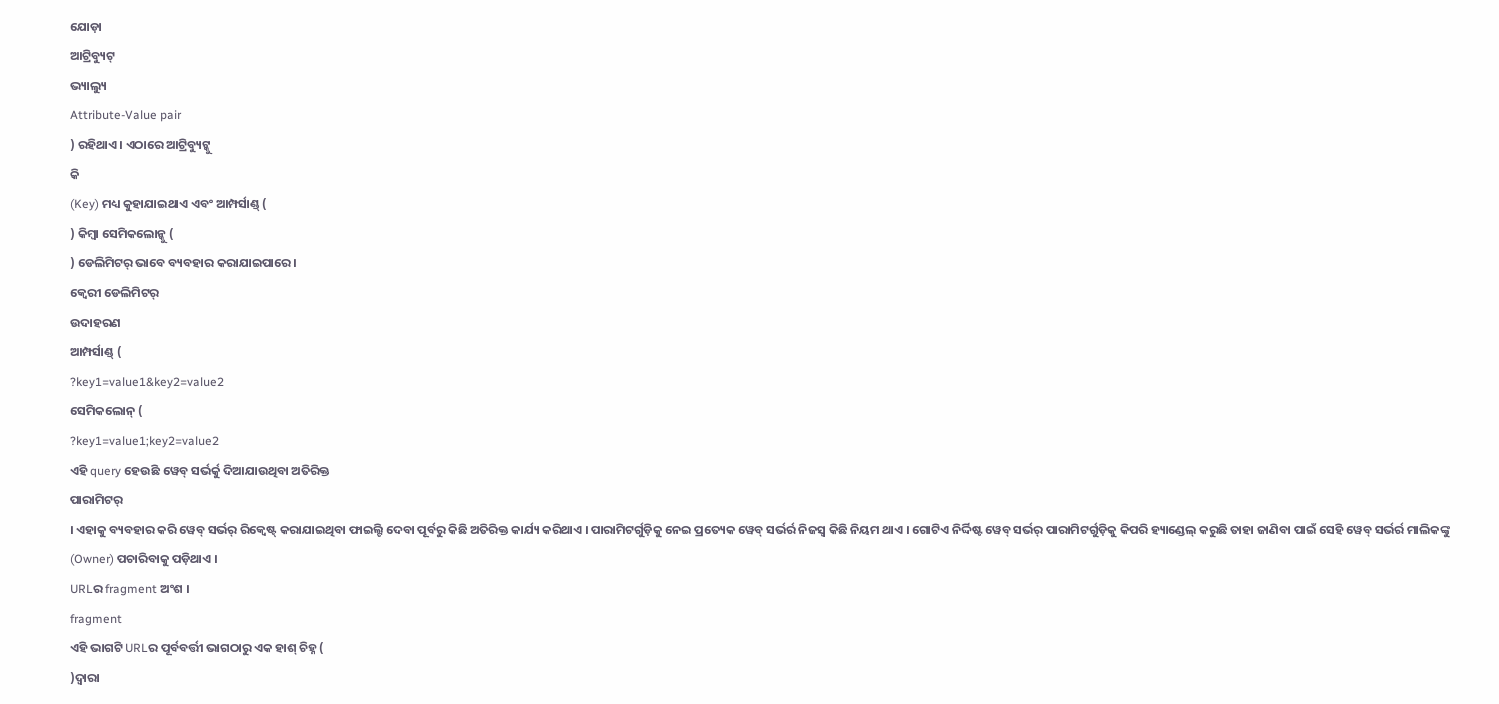ଯୋଡ଼ା
ଆଟ୍ରିବ୍ୟୁଟ୍
ଭ୍ୟାଲ୍ୟୁ
Attribute-Value pair
) ରହିଥାଏ । ଏଠାରେ ଆଟ୍ରିବ୍ୟୁଟ୍କୁ
କି
(Key) ମଧ୍ୟ କୁହାଯାଇଥାଏ ଏବଂ ଆମ୍ପର୍ସାଣ୍ଡ୍ (
) କିମ୍ବା ସେମିକଲୋନ୍କୁ (
) ଡେଲିମିଟର୍ ଭାବେ ବ୍ୟବହାର କରାଯାଇପାରେ ।
କ୍ୱେରୀ ଡେଲିମିଟର୍
ଉଦାହରଣ
ଆମ୍ପର୍ସାଣ୍ଡ୍ (
?key1=value1&key2=value2
ସେମିକଲୋନ୍ (
?key1=value1;key2=value2
ଏହି query ହେଉଛି ୱେବ୍ ସର୍ଭର୍କୁ ଦିଆଯାଉଥିବା ଅତିରିକ୍ତ
ପାରାମିଟର୍
। ଏହାକୁ ବ୍ୟବହାର କରି ୱେବ୍ ସର୍ଭର୍ ରିକ୍ୱେଷ୍ଟ୍ କରାଯାଇଥିବା ଫାଇଲ୍ଟି ଦେବା ପୂର୍ବରୁ କିଛି ଅତିରିକ୍ତ କାର୍ଯ୍ୟ କରିଥାଏ । ପାରାମିଟର୍ଗୁଡ଼ିକୁ ନେଇ ପ୍ରତ୍ୟେକ ୱେବ୍ ସର୍ଭର୍ର ନିଜସ୍ୱ କିଛି ନିୟମ ଥାଏ । ଗୋଟିଏ ନିର୍ଦ୍ଦିଷ୍ଟ ୱେବ୍ ସର୍ଭର୍ ପାରାମିଟର୍ଗୁଡ଼ିକୁ କିପରି ହ୍ୟାଣ୍ଡେଲ୍ କରୁଛି ତାହା ଜାଣିବା ପାଇଁ ସେହି ୱେବ୍ ସର୍ଭର୍ର ମାଲିକଙ୍କୁ (Owner) ପଚାରିବାକୁ ପଡ଼ିଥାଏ ।
URLର fragment ଅଂଶ ।
fragment
ଏହି ଭାଗଟି URLର ପୂର୍ବବର୍ତ୍ତୀ ଭାଗଠାରୁ ଏକ ହାଶ୍ ଚିହ୍ନ (
)ଦ୍ୱାରା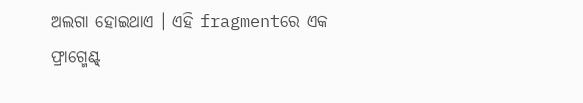ଅଲଗା ହୋଇଥାଏ । ଏହି fragmentରେ ଏକ
ଫ୍ରାଗ୍ମେଣ୍ଟ୍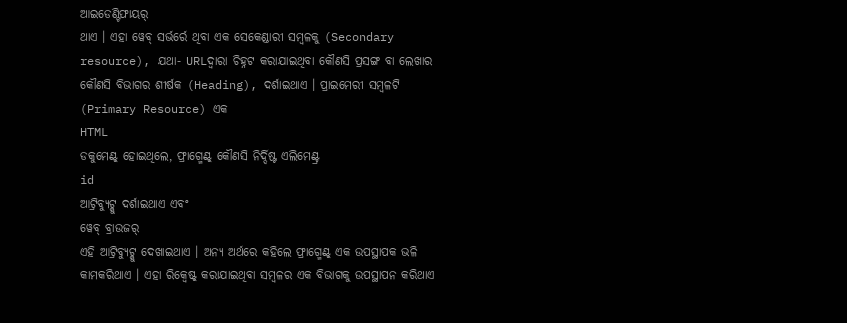ଆଇଡେଣ୍ଟିଫାୟର୍
ଥାଏ । ଏହା ୱେବ୍ ସର୍ଭର୍ରେ ଥିବା ଏକ ସେକେଣ୍ଡାରୀ ସମ୍ବଳକୁ (Secondary resource), ଯଥା- URLଦ୍ୱାରା ଚିହ୍ନଟ କରାଯାଇଥିବା କୌଣସି ପ୍ରସଙ୍ଗ ବା ଲେଖାର କୌଣସି ବିଭାଗର ଶୀର୍ଷକ (Heading), ଦର୍ଶାଇଥାଏ । ପ୍ରାଇମେରୀ ସମ୍ବଳଟି (Primary Resource) ଏକ
HTML
ଡକୁମେଣ୍ଟ୍ ହୋଇଥିଲେ, ଫ୍ରାଗ୍ମେଣ୍ଟ୍ କୌଣସି ନିର୍ଦ୍ଦିଷ୍ଟ ଏଲିମେଣ୍ଟ୍ର
id
ଆଟ୍ରିବ୍ୟୁଟ୍କୁ ଦର୍ଶାଇଥାଏ ଏବଂ
ୱେବ୍ ବ୍ରାଉଜର୍
ଏହି ଆଟ୍ରିବ୍ୟୁଟ୍କୁ ଦେଖାଇଥାଏ । ଅନ୍ୟ ଅର୍ଥରେ କହିଲେ ଫ୍ରାଗ୍ମେଣ୍ଟ୍ ଏକ ଉପସ୍ଥାପକ ଭଳି କାମକରିଥାଏ । ଏହା ରିକ୍ୱେଷ୍ଟ୍ କରାଯାଇଥିବା ସମ୍ବଳର ଏକ ବିଭାଗକୁ ଉପସ୍ଥାପନ କରିଥାଏ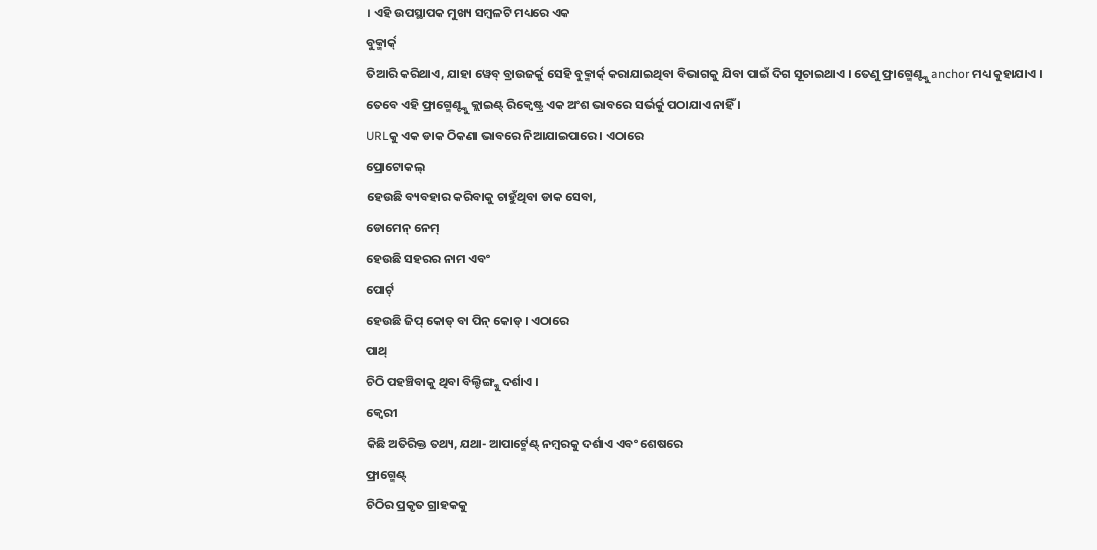। ଏହି ଉପସ୍ଥାପକ ମୁଖ୍ୟ ସମ୍ବଳଟି ମଧ୍ୟରେ ଏକ
ବୁକ୍ମାର୍କ୍
ତିଆରି କରିଥାଏ, ଯାହା ୱେବ୍ ବ୍ରାଉଜର୍କୁ ସେହି ବୁକ୍ମାର୍କ୍ କରାଯାଇଥିବା ବିଭାଗକୁ ଯିବା ପାଇଁ ଦିଗ ସୂଚାଇଥାଏ । ତେଣୁ ଫ୍ରାଗ୍ମେଣ୍ଟ୍କୁ anchor ମଧ୍ୟ କୁହାଯାଏ । ତେବେ ଏହି ଫ୍ରାଗ୍ମେଣ୍ଟ୍କୁ କ୍ଲାଇଣ୍ଟ୍ ରିକ୍ୱେଷ୍ଟ୍ର ଏକ ଅଂଶ ଭାବରେ ସର୍ଭର୍କୁ ପଠାଯାଏ ନାହିଁ ।
URLକୁ ଏକ ଡାକ ଠିକଣା ଭାବରେ ନିଆଯାଇପାରେ । ଏଠାରେ
ପ୍ରୋଟୋକଲ୍
ହେଉଛି ବ୍ୟବହାର କରିବାକୁ ଚାହୁଁଥିବା ଡାକ ସେବା,
ଡୋମେନ୍ ନେମ୍
ହେଉଛି ସହରର ନାମ ଏବଂ
ପୋର୍ଟ୍
ହେଉଛି ଜିପ୍ କୋଡ୍ ବା ପିନ୍ କୋଡ୍ । ଏଠାରେ
ପାଥ୍
ଚିଠି ପହଞ୍ଚିବାକୁ ଥିବା ବିଲ୍ଡିଙ୍ଗ୍କୁ ଦର୍ଶାଏ ।
କ୍ୱେରୀ
କିଛି ଅତିରିକ୍ତ ତଥ୍ୟ, ଯଥା- ଆପାର୍ଟ୍ମେଣ୍ଟ୍ ନମ୍ବରକୁ ଦର୍ଶାଏ ଏବଂ ଶେଷରେ
ଫ୍ରାଗ୍ମେଣ୍ଟ୍
ଚିଠିର ପ୍ରକୃତ ଗ୍ରାହକକୁ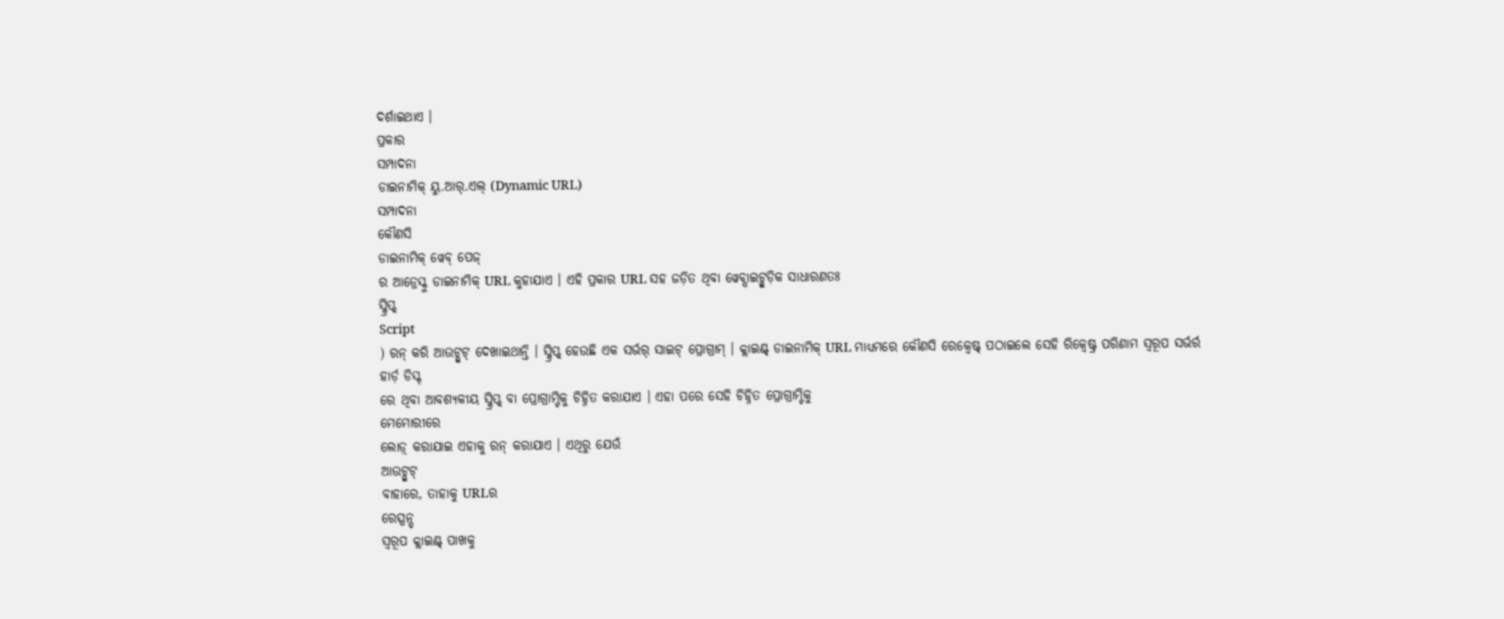ଦର୍ଶାଇଥାଏ ।
ପ୍ରକାର
ସମ୍ପାଦନା
ଡାଇନାମିକ୍ ୟୁ.ଆର୍.ଏଲ୍ (Dynamic URL)
ସମ୍ପାଦନା
କୌଣସି
ଡାଇନାମିକ୍ ୱେବ୍ ପେଜ୍
ର ଆଡ୍ରେସ୍କୁ ଡାଇନାମିକ୍ URL କୁହାଯାଏ । ଏହି ପ୍ରକାର URL ସହ ଜଡ଼ିତ ଥିବା ୱେବ୍ସାଇଟ୍ଗୁଡ଼ିକ ସାଧାରଣତଃ
ସ୍କ୍ରିପ୍ଟ୍
Script
) ରନ୍ କରି ଆଉଟ୍ପୁଟ୍ ଦେଖାଇଥାନ୍ତି । ସ୍କ୍ରିପ୍ଟ୍ ହେଉଛି ଏକ ସର୍ଭର୍ ସାଇଟ୍ ପ୍ରୋଗ୍ରାମ୍ । କ୍ଲାଇଣ୍ଟ୍ ଡାଇନାମିକ୍ URL ମାଧ୍ୟମରେ କୌଣସି ରେକ୍ୱେଷ୍ଟ୍ ପଠାଇଲେ ସେହି ରିକ୍ୱେଷ୍ଟ୍ର ପରିଣାମ ସ୍ୱରୂପ ସର୍ଭର୍ର
ହାର୍ଡ଼ ଡିସ୍କ୍
ରେ ଥିବା ଆବଶ୍ୟକୀୟ ସ୍କ୍ରିପ୍ଟ୍ ବା ପ୍ରୋଗ୍ରାମ୍ଟିକୁ ଚିହ୍ନିତ କରାଯାଏ । ଏହା ପରେ ସେହି ଚିହ୍ନିତ ପ୍ରୋଗ୍ରାମ୍ଟିକୁ
ମେମୋରୀରେ
ଲୋଡ଼୍ କରାଯାଇ ଏହାକୁ ରନ୍ କରାଯାଏ । ଏଥିରୁ ଯେଉଁ
ଆଉଟ୍ପୁଟ୍
ବାହାରେ, ତାହାକୁ URLର
ରେସ୍ପନ୍ସ୍
ସ୍ୱରୂପ କ୍ଲାଇଣ୍ଟ୍ ପାଖକୁ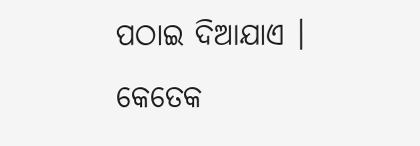ପଠାଇ ଦିଆଯାଏ ।
କେତେକ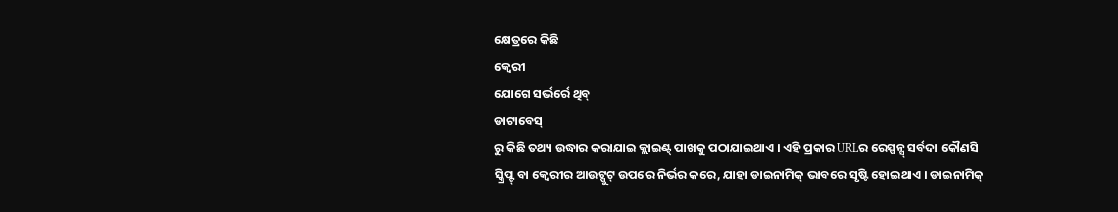କ୍ଷେତ୍ରରେ କିଛି
କ୍ୱେରୀ
ଯୋଗେ ସର୍ଭର୍ରେ ଥିବ୍
ଡାଟାବେସ୍
ରୁ କିଛି ତଥ୍ୟ ଉଦ୍ଧାର କରାଯାଇ କ୍ଲାଇଣ୍ଟ୍ ପାଖକୁ ପଠାଯାଇଥାଏ । ଏହି ପ୍ରକାର URLର ରେସ୍ପନ୍ସ୍ ସର୍ବଦା କୌଣସି ସ୍କ୍ରିପ୍ଟ୍ ବା କ୍ୱେରୀର ଆଉଟ୍ପୁଟ୍ ଉପରେ ନିର୍ଭର କରେ, ଯାହା ଡାଇନାମିକ୍ ଭାବରେ ସୃଷ୍ଟି ହୋଇଥାଏ । ଡାଇନାମିକ୍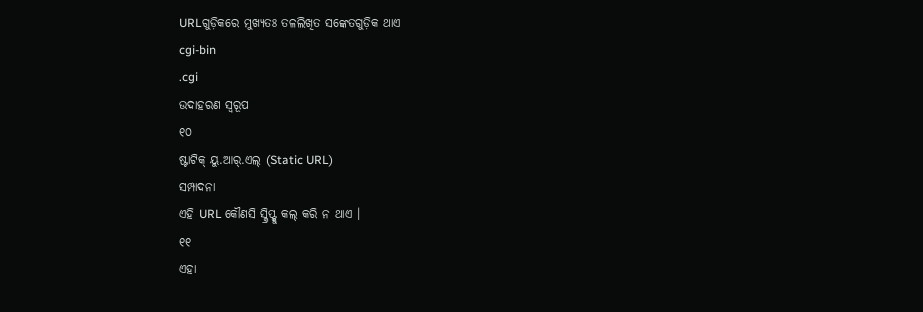URLଗୁଡ଼ିକରେ ମୁଖ୍ୟତଃ ତଳଲିଖିତ ସଙ୍କେତଗୁଡ଼ିକ ଥାଏ
cgi-bin
.cgi
ଉଦାହରଣ ସ୍ୱରୂପ
୧୦
ଷ୍ଟାଟିକ୍ ୟୁ.ଆର୍.ଏଲ୍ (Static URL)
ସମ୍ପାଦନା
ଏହି URL କୌଣସି ସ୍କ୍ରିପ୍ଟ୍କୁ କଲ୍ କରି ନ ଥାଏ ।
୧୧
ଏହା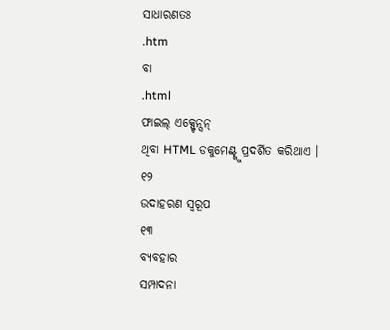ସାଧାରଣତଃ
.htm
ବା
.html
ଫାଇଲ୍ ଏକ୍ସ୍ଟେନ୍ସନ୍
ଥିବା HTML ଡକୁମେଣ୍ଟ୍କୁ ପ୍ରଦର୍ଶିତ କରିଥାଏ ।
୧୨
ଉଦାହରଣ ସ୍ୱରୂପ
୧୩
ବ୍ୟବହାର
ସମ୍ପାଦନା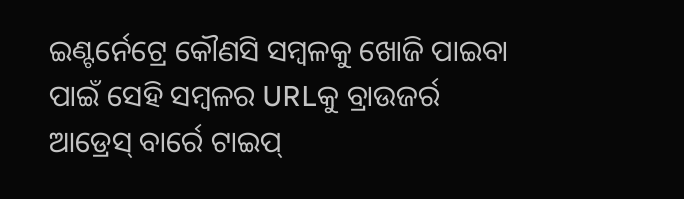ଇଣ୍ଟର୍ନେଟ୍ରେ କୌଣସି ସମ୍ବଳକୁ ଖୋଜି ପାଇବା ପାଇଁ ସେହି ସମ୍ବଳର URLକୁ ବ୍ରାଉଜର୍ର ଆଡ୍ରେସ୍ ବାର୍ରେ ଟାଇପ୍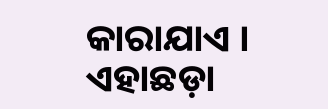କାରାଯାଏ । ଏହାଛଡ଼ା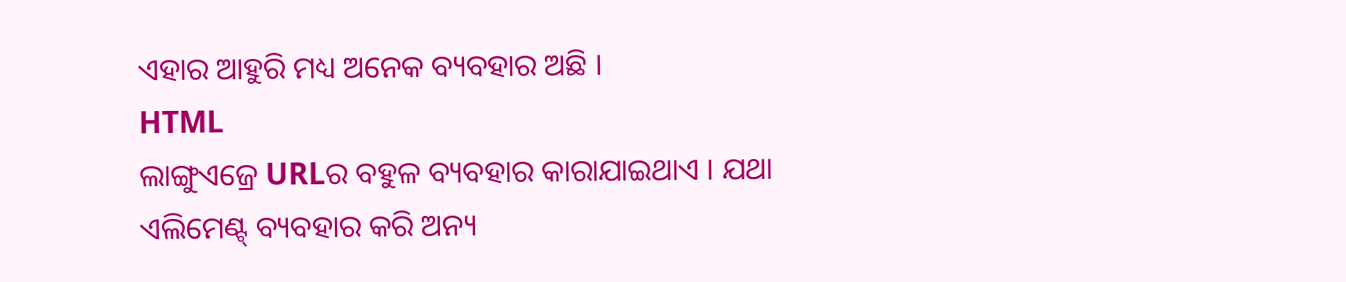ଏହାର ଆହୁରି ମଧ୍ୟ ଅନେକ ବ୍ୟବହାର ଅଛି ।
HTML
ଲାଙ୍ଗୁଏଜ୍ରେ URLର ବହୁଳ ବ୍ୟବହାର କାରାଯାଇଥାଏ । ଯଥା
ଏଲିମେଣ୍ଟ୍ ବ୍ୟବହାର କରି ଅନ୍ୟ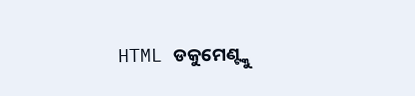HTML ଡକୁମେଣ୍ଟ୍କୁ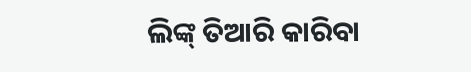ଲିଙ୍କ୍ ତିଆରି କାରିବା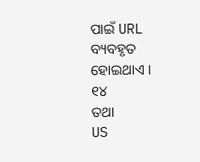ପାଇଁ URL ବ୍ୟବହୃତ ହୋଇଥାଏ ।
୧୪
ତଥା
US